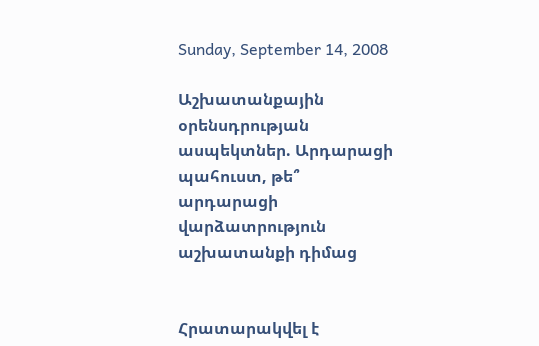Sunday, September 14, 2008

Աշխատանքային օրենսդրության ասպեկտներ. Արդարացի պահուստ, թե՞ արդարացի վարձատրություն աշխատանքի դիմաց


Հրատարակվել է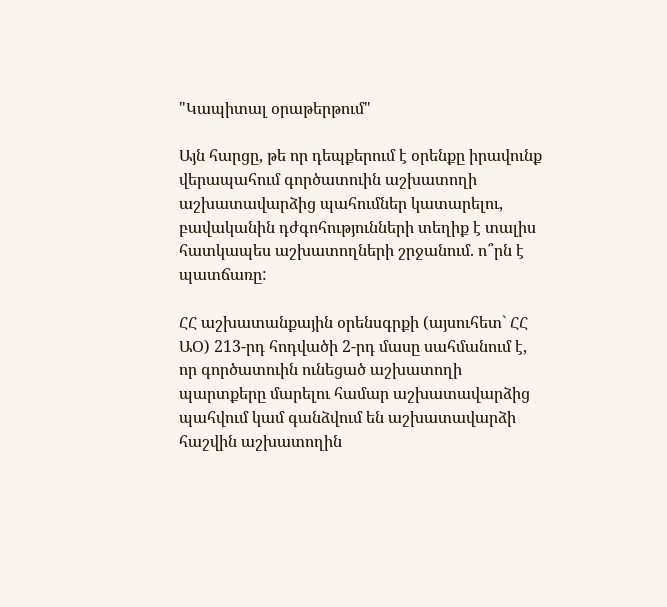"Կապիտալ օրաթերթում"

Այն հարցը, թե որ դեպքերում է օրենքը իրավունք վերապահում գործատուին աշխատողի աշխատավարձից պահումներ կատարելու, բավականին դժգոհությունների տեղիք է տալիս հատկապես աշխատողների շրջանում. ո՞րն է պատճառը:

ՀՀ աշխատանքային օրենսգրքի (այսուհետ` ՀՀ ԱՕ) 213-րդ հոդվածի 2-րդ մասը սահմանում է, որ գործատուին ունեցած աշխատողի պարտքերը մարելու համար աշխատավարձից պահվում կամ գանձվում են աշխատավարձի հաշվին աշխատողին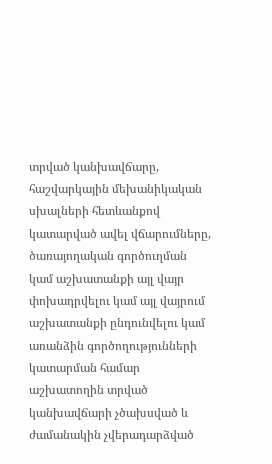տրված կանխավճարը, հաշվարկային մեխանիկական սխալների հետևանքով կատարված ավել վճարումները, ծառայողական գործուղման կամ աշխատանքի այլ վայր փոխադրվելու կամ այլ վայրում աշխատանքի ընդունվելու կամ առանձին գործողությունների կատարման համար աշխատողին տրված կանխավճարի չծախսված և ժամանակին չվերադարձված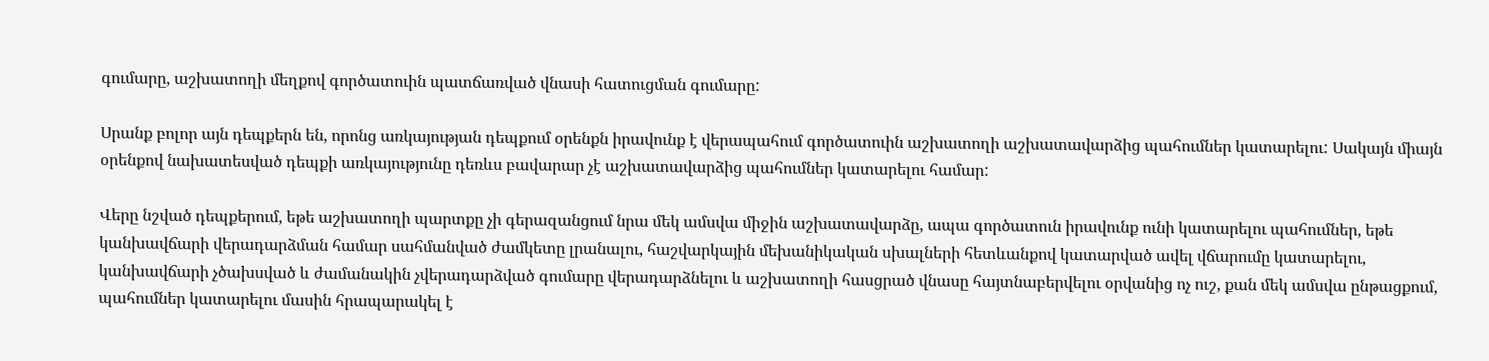գումարը, աշխատողի մեղքով գործատուին պատճառված վնասի հատուցման գումարը:

Սրանք բոլոր այն դեպքերն են, որոնց առկայության դեպքում օրենքն իրավունք է վերապահում գործատուին աշխատողի աշխատավարձից պահումներ կատարելու: Սակայն միայն օրենքով նախատեսված դեպքի առկայությունը դեռևս բավարար չէ աշխատավարձից պահումներ կատարելու համար:

Վերը նշված դեպքերում, եթե աշխատողի պարտքը չի գերազանցում նրա մեկ ամսվա միջին աշխատավարձը, ապա գործատուն իրավունք ունի կատարելու պահումներ, եթե կանխավճարի վերադարձման համար սահմանված ժամկետը լրանալու, հաշվարկային մեխանիկական սխալների հետևանքով կատարված ավել վճարումը կատարելու, կանխավճարի չծախսված և ժամանակին չվերադարձված գումարը վերադարձնելու և աշխատողի հասցրած վնասը հայտնաբերվելու օրվանից ոչ ուշ, քան մեկ ամսվա ընթացքում, պահումներ կատարելու մասին հրապարակել է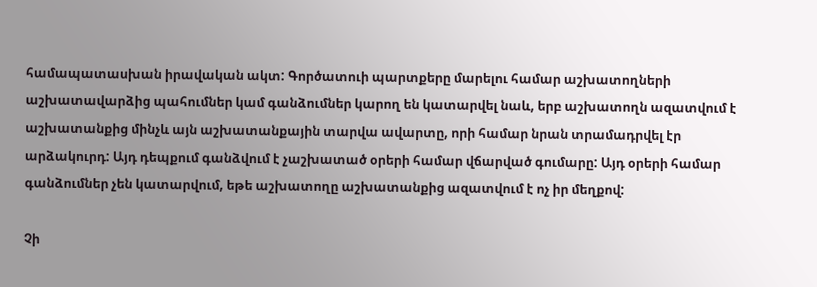համապատասխան իրավական ակտ: Գործատուի պարտքերը մարելու համար աշխատողների աշխատավարձից պահումներ կամ գանձումներ կարող են կատարվել նաև, երբ աշխատողն ազատվում է աշխատանքից մինչև այն աշխատանքային տարվա ավարտը, որի համար նրան տրամադրվել էր արձակուրդ: Այդ դեպքում գանձվում է չաշխատած օրերի համար վճարված գումարը: Այդ օրերի համար գանձումներ չեն կատարվում, եթե աշխատողը աշխատանքից ազատվում է ոչ իր մեղքով:

Չի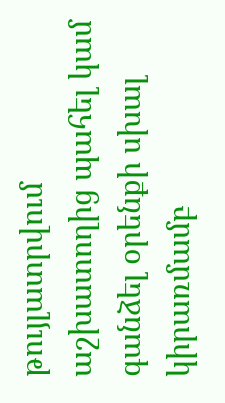թույլատրվում աշխատողից պահել կամ գանձել օրենքի սխալ կիրառմամբ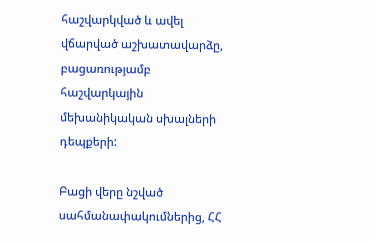հաշվարկված և ավել վճարված աշխատավարձը, բացառությամբ հաշվարկային մեխանիկական սխալների դեպքերի:

Բացի վերը նշված սահմանափակումներից, ՀՀ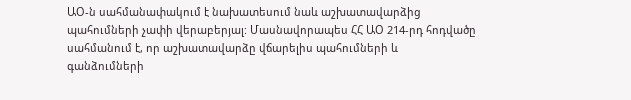ԱՕ-ն սահմանափակում է նախատեսում նաև աշխատավարձից պահումների չափի վերաբերյալ: Մասնավորապես ՀՀ ԱՕ 214-րդ հոդվածը սահմանում է, որ աշխատավարձը վճարելիս պահումների և գանձումների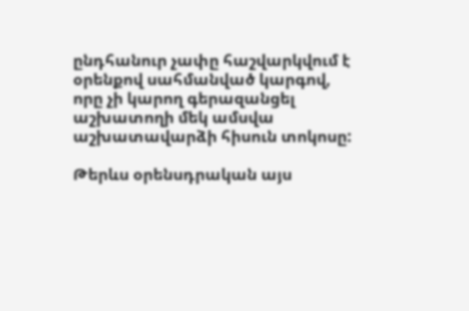ընդհանուր չափը հաշվարկվում է օրենքով սահմանված կարգով, որը չի կարող գերազանցել աշխատողի մեկ ամսվա աշխատավարձի հիսուն տոկոսը:

Թերևս օրենսդրական այս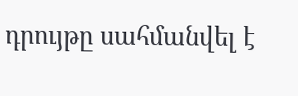դրույթը սահմանվել է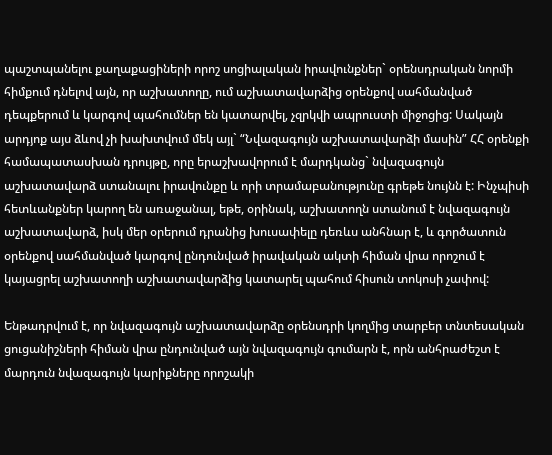պաշտպանելու քաղաքացիների որոշ սոցիալական իրավունքներ` օրենսդրական նորմի հիմքում դնելով այն, որ աշխատողը, ում աշխատավարձից օրենքով սահմանված դեպքերում և կարգով պահումներ են կատարվել, չզրկվի ապրուստի միջոցից: Սակայն արդյոք այս ձևով չի խախտվում մեկ այլ` “Նվազագույն աշխատավարձի մասին” ՀՀ օրենքի համապատասխան դրույթը, որը երաշխավորում է մարդկանց` նվազագույն աշխատավարձ ստանալու իրավունքը և որի տրամաբանությունը գրեթե նույնն է: Ինչպիսի հետևանքներ կարող են առաջանալ, եթե, օրինակ, աշխատողն ստանում է նվազագույն աշխատավարձ, իսկ մեր օրերում դրանից խուսափելը դեռևս անհնար է, և գործատուն օրենքով սահմանված կարգով ընդունված իրավական ակտի հիման վրա որոշում է կայացրել աշխատողի աշխատավարձից կատարել պահում հիսուն տոկոսի չափով:

Ենթադրվում է, որ նվազագույն աշխատավարձը օրենսդրի կողմից տարբեր տնտեսական ցուցանիշների հիման վրա ընդունված այն նվազագույն գումարն է, որն անհրաժեշտ է մարդուն նվազագույն կարիքները որոշակի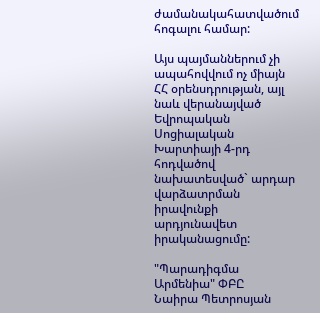ժամանակահատվածում հոգալու համար:

Այս պայմաններում չի ապահովվում ոչ միայն ՀՀ օրենսդրության, այլ նաև վերանայված Եվրոպական Սոցիալական Խարտիայի 4-րդ հոդվածով նախատեսված` արդար վարձատրման իրավունքի արդյունավետ իրականացումը:

"Պարադիգմա Արմենիա" ՓԲԸ
Նաիրա Պետրոսյան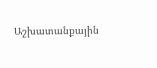Աշխատանքային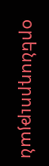օրենսդրության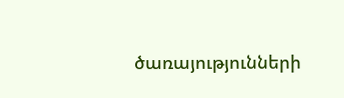ծառայությունների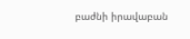բաժնի իրավաբան